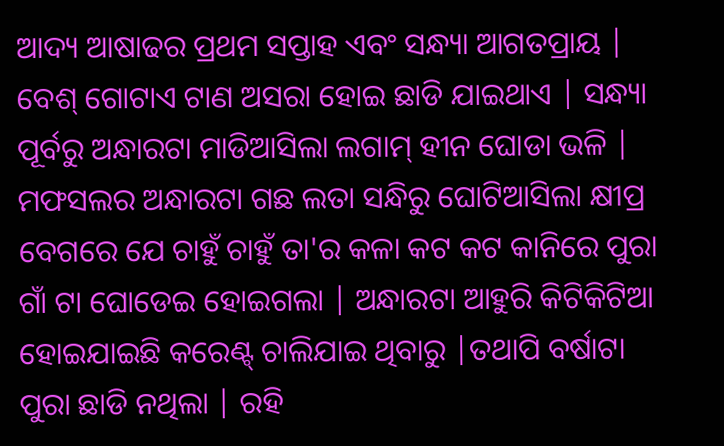ଆଦ୍ୟ ଆଷାଢର ପ୍ରଥମ ସପ୍ତାହ ଏବଂ ସନ୍ଧ୍ୟା ଆଗତପ୍ରାୟ | ବେଶ୍ ଗୋଟାଏ ଟାଣ ଅସରା ହୋଇ ଛାଡି ଯାଇଥାଏ | ସନ୍ଧ୍ୟା ପୂର୍ବରୁ ଅନ୍ଧାରଟା ମାଡିଆସିଲା ଲଗାମ୍ ହୀନ ଘୋଡା ଭଳି | ମଫସଲର ଅନ୍ଧାରଟା ଗଛ ଲତା ସନ୍ଧିରୁ ଘୋଟିଆସିଲା କ୍ଷୀପ୍ର ବେଗରେ ଯେ ଚାହୁଁ ଚାହୁଁ ତା'ର କଳା କଟ କଟ କାନିରେ ପୁରା ଗାଁ ଟା ଘୋଡେଇ ହୋଇଗଲା | ଅନ୍ଧାରଟା ଆହୁରି କିଟିକିଟିଆ ହୋଇଯାଇଛି କରେଣ୍ଟ୍ ଚାଲିଯାଇ ଥିବାରୁ |ତଥାପି ବର୍ଷାଟା ପୁରା ଛାଡି ନଥିଲା | ରହି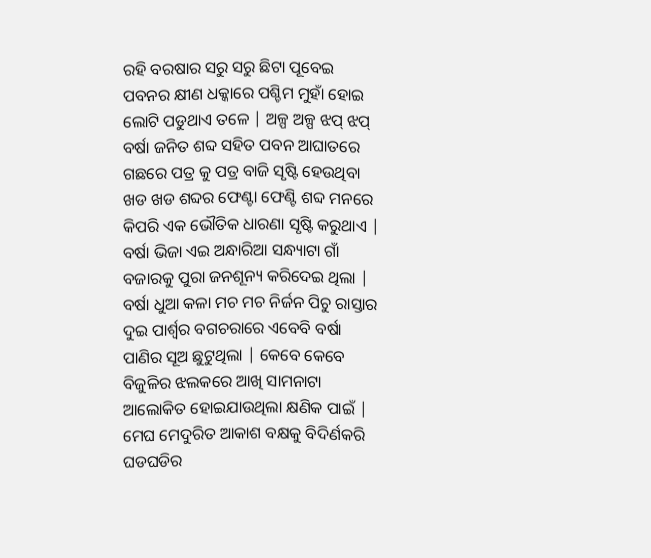ରହି ବରଷାର ସରୁ ସରୁ ଛିଟା ପୂବେଇ ପବନର କ୍ଷୀଣ ଧକ୍କାରେ ପଶ୍ଚିମ ମୁହାଁ ହୋଇ ଲୋଟି ପଡୁଥାଏ ତଳେ | ଅଳ୍ପ ଅଳ୍ପ ଝପ୍ ଝପ୍ ବର୍ଷା ଜନିତ ଶବ୍ଦ ସହିତ ପବନ ଆଘାତରେ ଗଛରେ ପତ୍ର କୁ ପତ୍ର ବାଜି ସୃଷ୍ଟି ହେଉଥିବା ଖଡ ଖଡ ଶବ୍ଦର ଫେଣ୍ଟା ଫେଣ୍ଟି ଶବ୍ଦ ମନରେ କିପରି ଏକ ଭୌତିକ ଧାରଣା ସୃଷ୍ଟି କରୁଥାଏ | ବର୍ଷା ଭିଜା ଏଇ ଅନ୍ଧାରିଆ ସନ୍ଧ୍ୟାଟା ଗାଁ ବଜାରକୁ ପୁରା ଜନଶୂନ୍ୟ କରିଦେଇ ଥିଲା | ବର୍ଷା ଧୁଆ କଳା ମଚ ମଚ ନିର୍ଜନ ପିଚୁ ରାସ୍ତାର ଦୁଇ ପାର୍ଶ୍ୱର ବଗଚରାରେ ଏବେବି ବର୍ଷା ପାଣିର ସୂଅ ଛୁଟୁଥିଲା | କେବେ କେବେ ବିଜୁଳିର ଝଲକରେ ଆଖି ସାମନାଟା ଆଲୋକିତ ହୋଇଯାଉଥିଲା କ୍ଷଣିକ ପାଇଁ | ମେଘ ମେଦୁରିତ ଆକାଶ ବକ୍ଷକୁ ବିଦିର୍ଣକରି ଘଡଘଡିର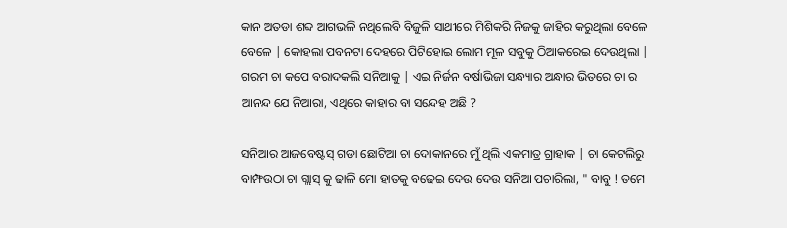କାନ ଅତଡା ଶବ୍ଦ ଆଗଭଳି ନଥିଲେବି ବିଜୁଳି ସାଥୀରେ ମିଶିକରି ନିଜକୁ ଜାହିର କରୁଥିଲା ବେଳେ ବେଳେ | କୋହଲା ପବନଟା ଦେହରେ ପିଟିହୋଇ ଲୋମ ମୂଳ ସବୁକୁ ଠିଆକରେଇ ଦେଉଥିଲା | ଗରମ ଚା କପେ ବରାଦକଲି ସନିଆକୁ | ଏଇ ନିର୍ଜନ ବର୍ଷାଭିଜା ସନ୍ଧ୍ୟାର ଅନ୍ଧାର ଭିତରେ ଚା ର ଆନନ୍ଦ ଯେ ନିଆରା, ଏଥିରେ କାହାର ବା ସନ୍ଦେହ ଅଛି ?

ସନିଆର ଆଜବେଷ୍ଟସ୍ ଗଡା ଛୋଟିଆ ଚା ଦୋକାନରେ ମୁଁ ଥିଲି ଏକମାତ୍ର ଗ୍ରାହାକ | ଚା କେଟଲିରୁ ବାମ୍ଫଉଠା ଚା ଗ୍ଲାସ୍ କୁ ଢାଳି ମୋ ହାତକୁ ବଢେଇ ଦେଉ ଦେଉ ସନିଆ ପଚାରିଲା, " ବାବୁ ! ତମେ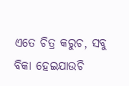ଏତେ ଚିତ୍ର କରୁଚ, ସବୁ ବିକା ହେଇଯାଉଚି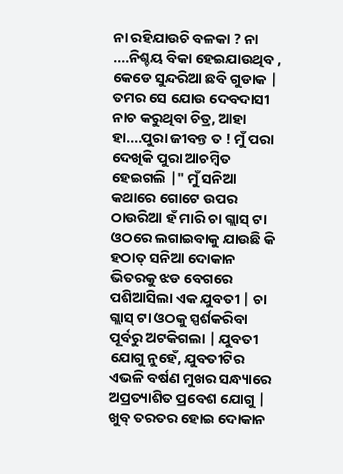ନା ରହିଯାଉଚି ବଳକା ? ନା ....ନିଶ୍ଚୟ ବିକା ହେଇଯାଉଥିବ , କେଡେ ସୁନ୍ଦରିଆ ଛବି ଗୁଡାକ | ତମର ସେ ଯୋଉ ଦେବଦାସୀ ନାଚ କରୁଥିବା ଚିତ୍ର, ଆହା ହା....ପୁରା ଜୀବନ୍ତ ତ ! ମୁଁ ପରା ଦେଖିକି ପୁରା ଆଚମ୍ବିତ ହେଇଗଲି |" ମୁଁ ସନିଆ କଥାରେ ଗୋଟେ ଉପର ଠାଉରିଆ ହଁ ମାରି ଚା ଗ୍ଲାସ୍ ଟା ଓଠରେ ଲଗାଇବାକୁ ଯାଉଛି କି ହଠାତ୍ ସନିଆ ଦୋକାନ ଭିତରକୁ ଝଡ ବେଗରେ ପଶିଆସିଲା ଏକ ଯୁବତୀ | ଚା ଗ୍ଲାସ୍ ଟା ଓଠକୁ ସ୍ପର୍ଶକରିବା ପୂର୍ବରୁ ଅଟକିଗଲା | ଯୁବତୀ ଯୋଗୁ ନୁହେଁ, ଯୁବତୀଟିର ଏଭଳି ବର୍ଷଣ ମୁଖର ସନ୍ଧ୍ୟାରେ ଅପ୍ରତ୍ୟାଶିତ ପ୍ରବେଶ ଯୋଗୁ | ଖୁବ୍ ତରତର ହୋଇ ଦୋକାନ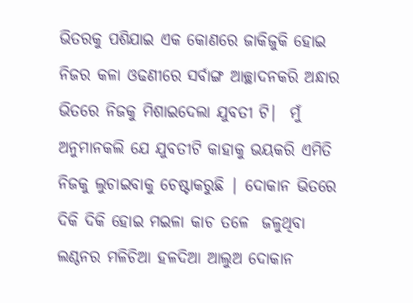ଭିତରକୁ ପଶିଯାଇ ଏକ କୋଣରେ ଜାକିଜୁକି ହୋଇ ନିଜର କଳା ଓଢଣୀରେ ସର୍ବାଙ୍ଗ ଆଚ୍ଛାଦନକରି ଅନ୍ଧାର ଭିତରେ ନିଜକୁ ମିଶାଇଦେଲା ଯୁବତୀ ଟି|  ମୁଁ ଅନୁମାନକଲି ଯେ ଯୁବତୀଟି କାହାକୁ ଭୟକରି ଏମିତି ନିଜକୁ ଲୁଚାଇବାକୁ ଚେଷ୍ଟାକରୁଛି | ଦୋକାନ ଭିତରେ ଦିକି ଦିକି ହୋଇ ମଇଳା କାଚ ତଳେ  ଜଳୁଥିବା ଲଣ୍ଠନର ମଳିଚିଆ ହଳଦିଆ ଆଲୁଅ ଦୋକାନ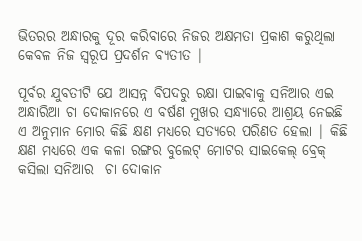ଭିତରର ଅନ୍ଧାରକୁ ଦୂର କରିବାରେ ନିଜର ଅକ୍ଷମତା ପ୍ରକାଶ କରୁଥିଲା କେବଳ ନିଜ ସ୍ୱରୂପ ପ୍ରଦର୍ଶନ ବ୍ୟତୀତ |

ପୂର୍ବର ଯୁବତୀଟି ଯେ ଆସନ୍ନ ବିପଦରୁ ରକ୍ଷା ପାଇବାକୁ ସନିଆର ଏଇ ଅନ୍ଧାରିଆ ଚା ଦୋକାନରେ ଏ ବର୍ଷଣ ମୁଖର ସନ୍ଧ୍ୟାରେ ଆଶ୍ରୟ ନେଇଛି ଏ ଅନୁମାନ ମୋର କିଛି କ୍ଷଣ ମଧ୍ୟରେ ସତ୍ୟରେ ପରିଣତ ହେଲା | କିଛି କ୍ଷଣ ମଧ୍ୟରେ ଏକ କଳା ରଙ୍ଗର ବୁଲେଟ୍ ମୋଟର ସାଇକେଲ୍ ବ୍ରେକ୍ କସିଲା ସନିଆର  ଚା ଦୋକାନ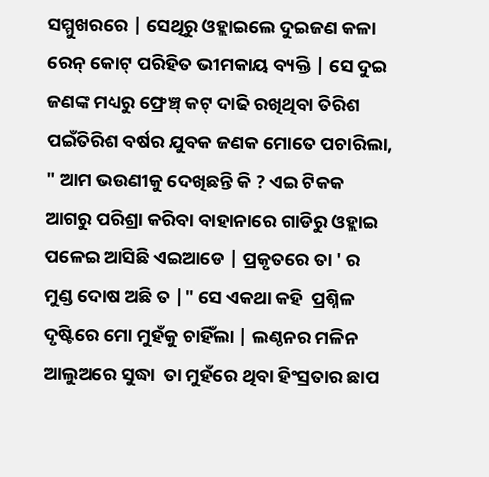ସମ୍ମୁଖରରେ | ସେଥିରୁ ଓହ୍ଲାଇଲେ ଦୁଇଜଣ କଳା ରେନ୍ କୋଟ୍ ପରିହିତ ଭୀମକାୟ ବ୍ୟକ୍ତି | ସେ ଦୁଇ ଜଣଙ୍କ ମଧ୍ୟରୁ ଫ୍ରେଞ୍ଚ୍ କଟ୍ ଦାଢି ରଖିଥିବା ତିରିଶ ପଇଁତିରିଶ ବର୍ଷର ଯୁବକ ଜଣକ ମୋତେ ପଚାରିଲା, " ଆମ ଭଉଣୀକୁ ଦେଖିଛନ୍ତି କି ? ଏଇ ଟିକକ ଆଗରୁ ପରିଶ୍ରା କରିବା ବାହାନାରେ ଗାଡିରୁ ଓହ୍ଲାଇ ପଳେଇ ଆସିଛି ଏଇଆଡେ | ପ୍ରକୃତରେ ତା ' ର ମୁଣ୍ଡ ଦୋଷ ଅଛି ତ |" ସେ ଏକଥା କହି  ପ୍ରଶ୍ନିଳ ଦୃଷ୍ଟିରେ ମୋ ମୁହଁକୁ ଚାହିଁଲା | ଲଣ୍ଠନର ମଳିନ ଆଲୁଅରେ ସୁଦ୍ଧା  ତା ମୁହଁରେ ଥିବା ହିଂସ୍ରତାର ଛାପ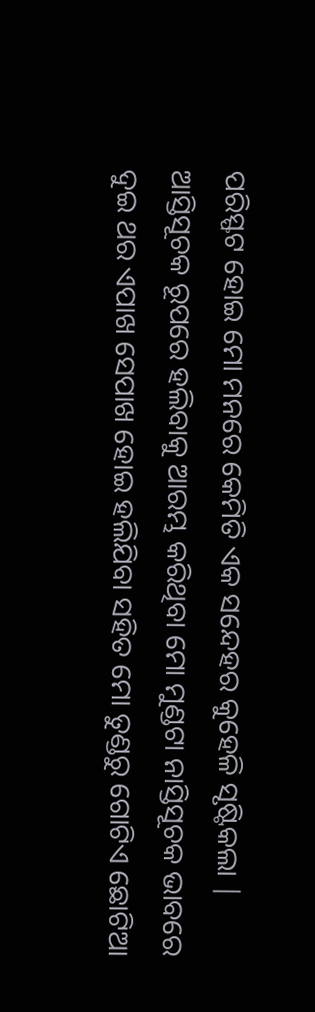ପରିସ୍ଫଟ ହୋଇ ମୋ ମନରେ କେମିତି ଏକ ସନ୍ଦେହର କୁହେଳି ସୃଷ୍ଟିକଲା | ଆସ୍ତିସୂଚକ ରୂପରେ ହଲିବାକୁ ଆରମ୍ଭ କରିଥିବା ମୋ ମୁଣ୍ଡଟା ନାସ୍ତିସୂଚକ ଭାବରେ ଦୁଇ ଥର ଏପାଖ ସେପାଖ ହୋଇ ହଲିଯିବା ସହିତ ମୋ ତୁଣ୍ଡରୁ ଗୋଟିଏ ଛୋଟିଆ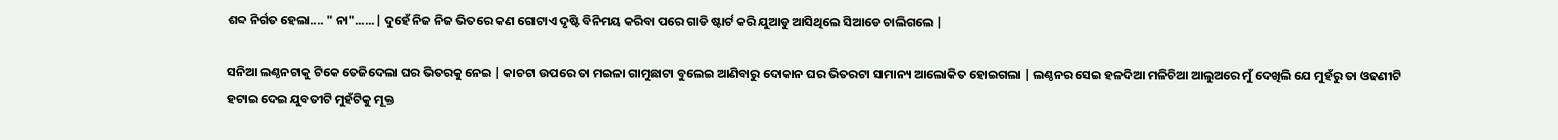ଶବ୍ଦ ନିର୍ଗତ ହେଲା.... " ନା"......| ଦୁହେଁ ନିଜ ନିଜ ଭିତରେ କଣ ଗୋଟାଏ ଦୃଷ୍ଟି ବିନିମୟ କରିବା ପରେ ଗାଡି ଷ୍ଟାର୍ଟ କରି ଯୁଆଡୁ ଆସିଥିଲେ ସିଆଡେ ଚାଲିଗଲେ |

ସନିଆ ଲଣ୍ଠନଟାକୁ ଟିକେ ତେଜିଦେଲା ଘର ଭିତରକୁ ନେଇ | କାଚଟା ଉପରେ ତା ମଇଳା ଗାମୁଛାଟା ବୁଲେଇ ଆଣିବାରୁ ଦୋକାନ ଘର ଭିତରଟା ସାମାନ୍ୟ ଆଲୋକିତ ହୋଇଗଲା | ଲଣ୍ଠନର ସେଇ ହଳଦିଆ ମଳିଚିଆ ଆଲୁଅରେ ମୁଁ ଦେଖିଲି ଯେ ମୁହଁରୁ ତା ଓଢଣୀଟି ହଟାଇ ଦେଇ ଯୁବତୀଟି ମୁହଁଟିକୁ ମୂକ୍ତ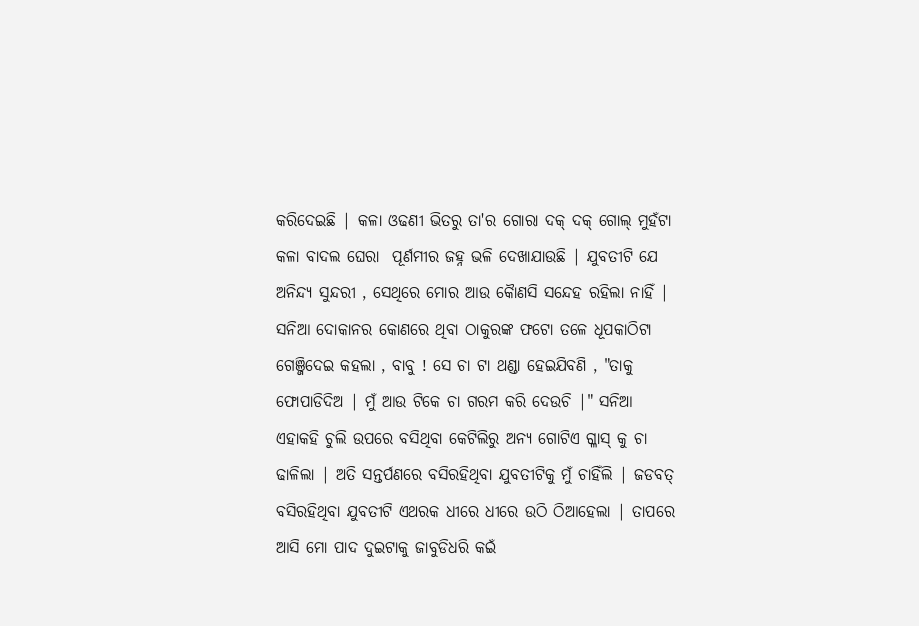କରିଦେଇଛି | କଳା ଓଢଣୀ ଭିତରୁ ତା'ର ଗୋରା ଦକ୍ ଦକ୍ ଗୋଲ୍ ମୁହଁଟା କଳା ବାଦଲ ଘେରା  ପୂର୍ଣମୀର ଜହ୍ନ ଭଳି ଦେଖାଯାଉଛି | ଯୁବତୀଟି ଯେ ଅନିନ୍ଦ୍ୟ ସୁନ୍ଦରୀ , ସେଥିରେ ମୋର ଆଉ କୈାଣସି ସନ୍ଦେହ ରହିଲା ନାହିଁ | ସନିଆ ଦୋକାନର କୋଣରେ ଥିବା ଠାକୁରଙ୍କ ଫଟୋ ତଳେ ଧୂପକାଠିଟା ଗେଞ୍ଜିଦେଇ କହଲା , ବାବୁ ! ସେ ଚା ଟା ଥଣ୍ଡା ହେଇଯିବଣି , "ତାକୁ ଫୋପାଡିଦିଅ | ମୁଁ ଆଉ ଟିକେ ଚା ଗରମ କରି ଦେଉଚି |" ସନିଆ ଏହାକହି ଚୁଲି ଉପରେ ବସିଥିବା କେଟିଲିରୁ ଅନ୍ୟ ଗୋଟିଏ ଗ୍ଳାସ୍ କୁ ଚା ଢାଳିଲା | ଅତି ସନ୍ତର୍ପଣରେ ବସିରହିଥିବା ଯୁବତୀଟିକୁ ମୁଁ ଚାହିଁଲି | ଜଡବତ୍ ବସିରହିଥିବା ଯୁବତୀଟି ଏଥରକ ଧୀରେ ଧୀରେ ଉଠି ଠିଆହେଲା | ତାପରେ ଆସି ମୋ ପାଦ ଦୁଇଟାକୁ ଜାବୁଡିଧରି କଇଁ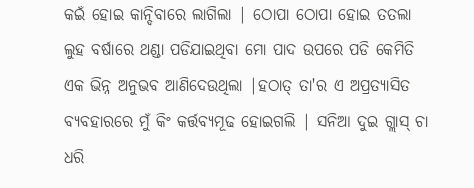କଇଁ ହୋଇ କାନ୍ଦିବାରେ ଲାଗିଲା | ଠୋପା ଠୋପା ହୋଇ ତତଲା ଲୁହ ବର୍ଷାରେ ଥଣ୍ଡା ପଡିଯାଇଥିବା ମୋ ପାଦ ଉପରେ ପଡି କେମିତି ଏକ ଭିନ୍ନ ଅନୁଭବ ଆଣିଦେଉଥିଲା |ହଠାତ୍ ତା'ର ଏ ଅପ୍ରତ୍ୟାସିତ ବ୍ୟବହାରରେ ମୁଁ କିଂ କର୍ତ୍ତବ୍ୟମୂଢ ହୋଇଗଲି | ସନିଆ ଦୁଇ ଗ୍ଲାସ୍ ଚା ଧରି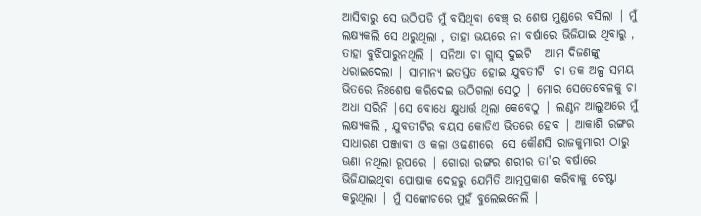ଆସିବାରୁ ସେ ଉଠିପଡି ମୁଁ ବସିଥିବା ବେଞ୍ଚ୍ ର ଶେଷ ମୁଣ୍ଡରେ ବସିଲା | ମୁଁ ଲକ୍ଷ୍ୟକଲି ସେ ଥରୁଥିଲା , ତାହା ଭୟରେ ନା ବର୍ଷାରେ ଭିଜିଯାଇ ଥିବାରୁ , ତାହା ବୁଝିପାରୁନଥିଲି | ସନିଆ ଚା ଗ୍ଲାସ୍ ଦୁଇଟି   ଆମ ଦିଜଣଙ୍କୁ ଧରାଇଦେଲା | ସାମାନ୍ୟ ଇତସ୍ତତ ହୋଇ ଯୁବତୀଟି  ଚା ତକ ଅଳ୍ପ ସମୟ ଭିତରେ ନିଃଶେଷ କରିଦେଇ ଉଠିଗଲା ସେଠୁ | ମୋର ସେତେବେଳକୁ ଚା ଅଧା ସରିନି |ସେ ବୋଧେ କ୍ଷୁଧାର୍ତ୍ତ ଥିଲା କେବେଠୁ | ଲଣ୍ଠନ ଆଲୁଅରେ ମୁଁ ଲକ୍ଷ୍ୟକଲି , ଯୁବତୀଟିର ବୟସ କୋଡିଏ ଭିତରେ ହେବ | ଆକାଶି ରଙ୍ଗର ସାଧାରଣ ପଞ୍ଜାବୀ ଓ କଳା ଓଢଣୀରେ  ସେ କୌଣସି ରାଜକୁମାରୀ ଠାରୁ ଊଣା ନଥିଲା ରୂପରେ | ଗୋରା ରଙ୍ଗର ଶରୀର ତା'ର ବର୍ଷାରେ ଭିଜିଯାଇଥିବା ପୋଷାକ ଦେହରୁ ଯେମିତି ଆତ୍ମପ୍ରକାଶ କରିବାକୁ ଚେଷ୍ଟା କରୁଥିଲା | ମୁଁ ସଙ୍କୋଚରେ ମୁହଁ ବୁଲେଇନେଲି |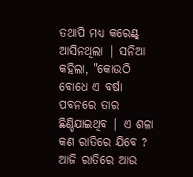ତଥାପି ମଧ୍ୟ କରେଣ୍ଟ୍ ଆସିନଥିଲା | ସନିଆ କହିଲା, "କୋଉଠି ବୋଧେ ଏ ବର୍ଷା ପବନରେ ତାର ଛିଣ୍ଡିଯାଇଥିବ | ଏ ଶଳା କଣ ରାତିରେ ଯିବେ ? ଆଜି ରାତିରେ ଆଉ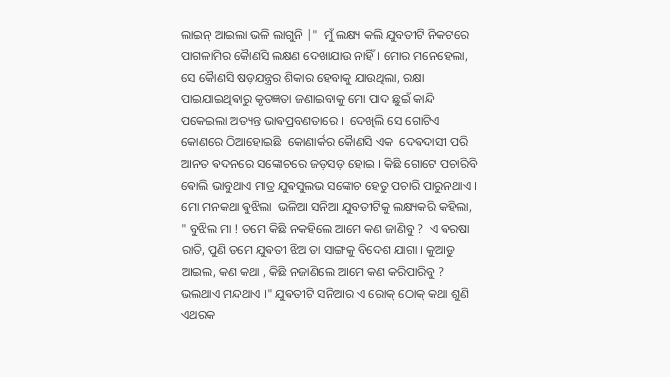ଲାଇନ୍ ଆଇଲା ଭଳି ଲାଗୁନି |"  ମୁଁ ଲକ୍ଷ୍ୟ କଲି ଯୁବତୀଟି ନିକଟରେ  ପାଗଳାମିର କୋୖଣସି ଲକ୍ଷଣ ଦେଖାଯାଉ ନାହିଁ । ମୋର ମନେହେଲା,  ସେ କୋୖଣସି ଷଡ଼ଯନ୍ତ୍ରର ଶିକାର ହେବାକୁ ଯାଉଥିଲା, ରକ୍ଷା ପାଇଯାଇଥିଵାରୁ କୃତଜ୍ଞତା ଜଣାଇବାକୁ ମୋ ପାଦ ଛୁଇଁ କାନ୍ଦି ପକେଇଲା ଅତ୍ୟନ୍ତ ଭାଵପ୍ରବଣତାରେ ।  ଦେଖିଲି ସେ ଗୋଟିଏ କୋଣରେ ଠିଆହୋଇଛି  କୋଣାର୍କର କୋୖଣସି ଏକ  ଦେଵଦାସୀ ପରି ଆନତ ଵଦନରେ ସଙ୍କୋଚରେ ଜଡ଼ସଡ଼ ହୋଇ । କିଛି ଗୋଟେ ପଚାରିବି ଵୋଲି ଭାବୁଥାଏ ମାତ୍ର ଯୁଵସୁଲଭ ସଙ୍କୋଚ ହେତୁ ପଚାରି ପାରୁନଥାଏ । ମୋ ମନକଥା ଵୁଝିଲା  ଭଳିଆ ସନିଆ ଯୁବତୀଟିକୁ ଲକ୍ଷ୍ୟକରି କହିଲା,  " ବୁଝିଲ ମା ! ତମେ କିଛି ନକହିଲେ ଆମେ କଣ ଜାଣିବୁ ?  ଏ ଵରଷା ରାତି, ପୁଣି ତମେ ଯୁଵତୀ ଝିଅ ତା ସାଙ୍ଗକୁ ବିଦେଶ ଯାଗା । କୁଆଡୁ ଆଇଲ, କଣ କଥା , କିଛି ନଜାଣିଲେ ଆମେ କଣ କରିପାରିବୁ ? ଭଲଥାଏ ମନ୍ଦଥାଏ ।" ଯୁଵତୀଟି ସନିଆର ଏ ରୋକ୍ ଠୋକ୍ କଥା ଶୁଣି ଏଥରକ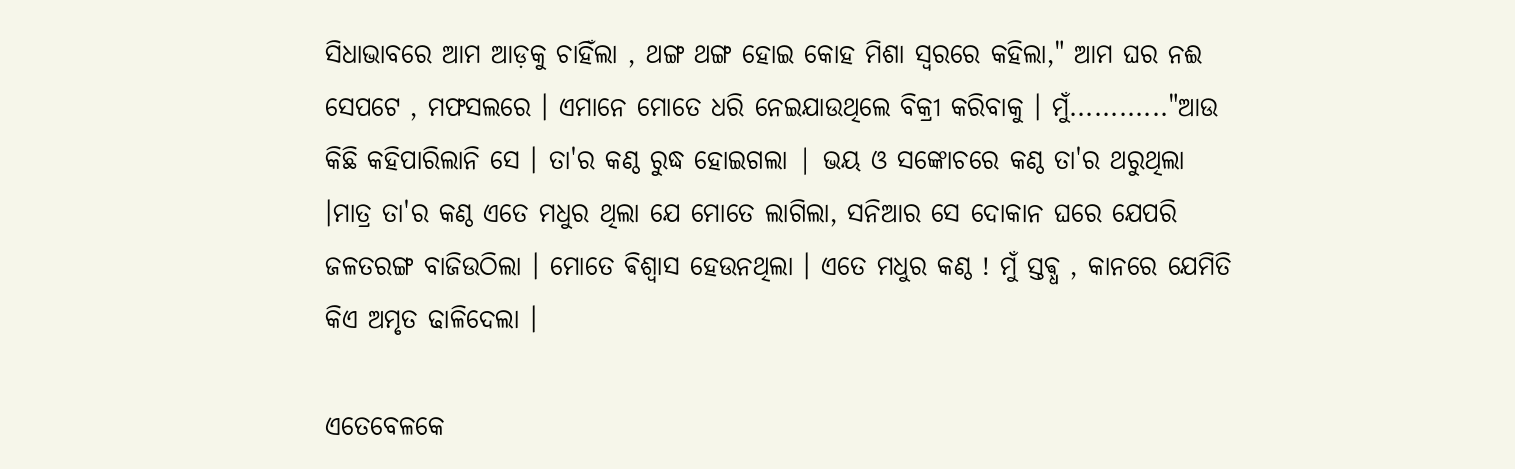ସିଧାଭାବରେ ଆମ ଆଡ଼କୁ ଚାହିଁଲା , ଥଙ୍ଗ ଥଙ୍ଗ ହୋଇ କୋହ ମିଶା ସ୍ୱରରେ କହିଲା," ଆମ ଘର ନଈ ସେପଟେ , ମଫସଲରେ । ଏମାନେ ମୋତେ ଧରି ନେଇଯାଉଥିଲେ ବିକ୍ରୀ କରିବାକୁ । ମୁଁ............"ଆଉ କିଛି କହିପାରିଲାନି ସେ । ତା'ର କଣ୍ଠ ରୁଦ୍ଧ ହୋଇଗଲା | ଭୟ ଓ ସଙ୍କୋଚରେ କଣ୍ଠ ତା'ର ଥରୁଥିଲା ।ମାତ୍ର ତା'ର କଣ୍ଠ ଏତେ ମଧୁର ଥିଲା ଯେ ମୋତେ ଲାଗିଲା, ସନିଆର ସେ ଦୋକାନ ଘରେ ଯେପରି ଜଳତରଙ୍ଗ ବାଜିଉଠିଲା । ମୋତେ ଵିଶ୍ଵାସ ହେଉନଥିଲା । ଏତେ ମଧୁର କଣ୍ଠ ! ମୁଁ ସ୍ତଵ୍ଧ , କାନରେ ଯେମିତି କିଏ ଅମୃତ ଢାଳିଦେଲା ।

ଏତେବେଳକେ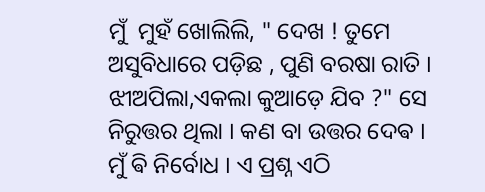ମୁଁ  ମୁହଁ ଖୋଲିଲି, " ଦେଖ ! ତୁମେ ଅସୁବିଧାରେ ପଡ଼ିଛ , ପୁଣି ବରଷା ରାତି । ଝୀଅପିଲା,ଏକଲା କୁଆଡ଼େ ଯିବ ?" ସେ ନିରୁତ୍ତର ଥିଲା । କଣ ବା ଉତ୍ତର ଦେଵ । ମୁଁ ଵି ନିର୍ବୋଧ । ଏ ପ୍ରଶ୍ନ ଏଠି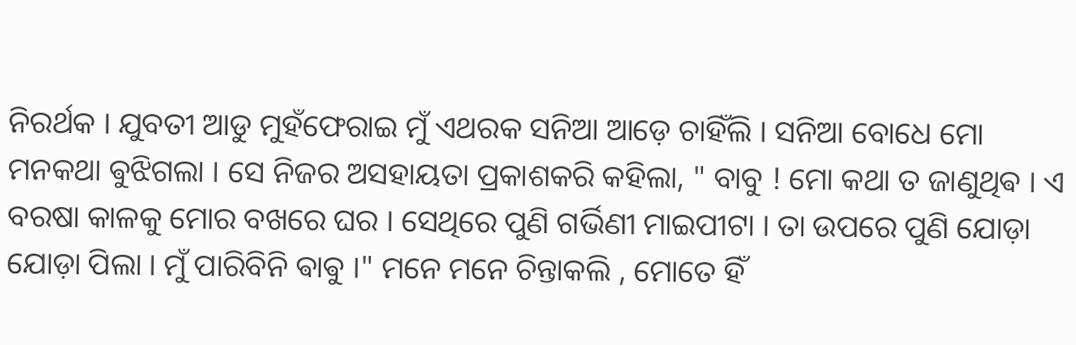ନିରର୍ଥକ । ଯୁବତୀ ଆଡୁ ମୁହଁଫେରାଇ ମୁଁ ଏଥରକ ସନିଆ ଆଡ଼େ ଚାହିଁଲି । ସନିଆ ବୋଧେ ମୋ ମନକଥା ଵୁଝିଗଲା । ସେ ନିଜର ଅସହାୟତା ପ୍ରକାଶକରି କହିଲା, " ବାବୁ ! ମୋ କଥା ତ ଜାଣୁଥିଵ । ଏ ବରଷା କାଳକୁ ମୋର ବଖରେ ଘର । ସେଥିରେ ପୁଣି ଗର୍ଭିଣୀ ମାଇପୀଟା । ତା ଉପରେ ପୁଣି ଯୋଡ଼ା ଯୋଡ଼ା ପିଲା । ମୁଁ ପାରିବିନି ଵାଵୁ ।" ମନେ ମନେ ଚିନ୍ତାକଲି , ମୋତେ ହିଁ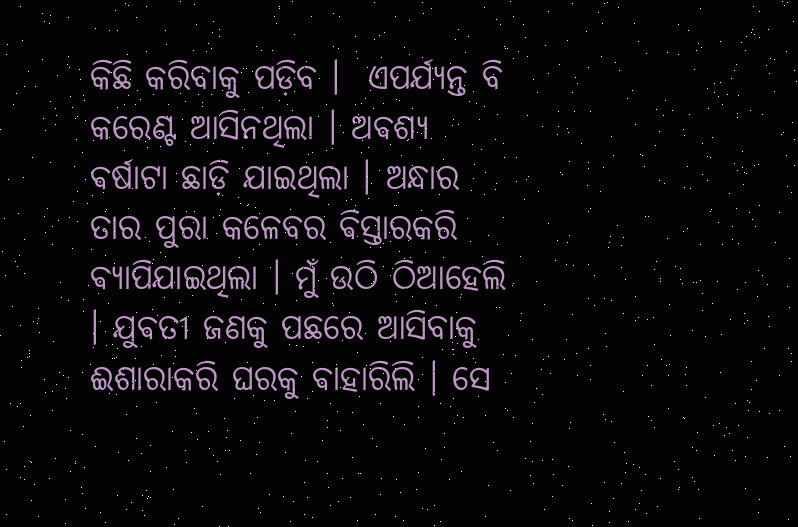କିଛି କରିବାକୁ ପଡ଼ିବ ।  ଏପର୍ଯ୍ୟନ୍ତ ବି କରେଣ୍ଟ ଆସିନଥିଲା । ଅଵଶ୍ୟ ଵର୍ଷାଟା ଛାଡ଼ି ଯାଇଥିଲା । ଅନ୍ଧାର ତାର ପୁରା କଳେବର ଵିସ୍ତାରକରି ଵ୍ୟାପିଯାଇଥିଲା । ମୁଁ ଉଠି ଠିଆହେଲି । ଯୁଵତୀ ଜଣକୁ ପଛରେ ଆସିବାକୁ ଈଶାରାକରି ଘରକୁ ଵାହାରିଲି । ସେ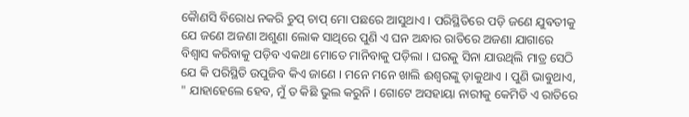କୋୖଣସି ବିରୋଧ ନକରି ଚୁପ୍ ଚାପ୍ ମୋ ପଛରେ ଆସୁଥାଏ । ପରିସ୍ଥିତିରେ ପଡ଼ି ଜଣେ ଯୁଵତୀକୁ ଯେ ଜଣେ ଅଜଣା ଅଶୁଣା ଲୋକ ସାଥିରେ ପୁଣି ଏ ଘନ ଅନ୍ଧାର ରାତିରେ ଅଜଣା ଯାଗାରେ  ବିଶ୍ୱାସ କରିବାକୁ ପଡ଼ିବ ଏକଥା ମୋତେ ମାନିବାକୁ ପଡ଼ିଲା । ଘରକୁ ସିନା ଯାଉଥିଲି ମାତ୍ର ସେଠି ଯେ କି ପରିସ୍ଥିତି ଉପୁଜିବ କିଏ ଜାଣେ । ମନେ ମନେ ଖାଲି ଈଶ୍ବରଙ୍କୁ ଡ଼ାକୁଥାଏ । ପୁଣି ଭାଵୁଥାଏ, " ଯାହାହେଲେ ହେବ, ମୁଁ ତ କିଛି ଭୁଲ କରୁନି । ଗୋଟେ ଅସହାୟା ନାରୀକୁ କେମିତି ଏ ରାତିରେ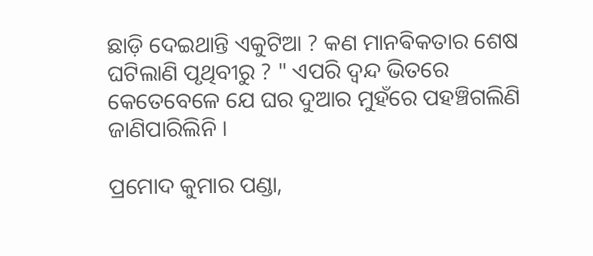ଛାଡ଼ି ଦେଇଥାନ୍ତି ଏକୁଟିଆ ? କଣ ମାନଵିକତାର ଶେଷ ଘଟିଲାଣି ପୃଥିବୀରୁ ? " ଏପରି ଦ୍ୱନ୍ଦ ଭିତରେ କେତେବେଳେ ଯେ ଘର ଦୁଆର ମୁହଁରେ ପହଞ୍ଚିଗଲିଣି ଜାଣିପାରିଲିନି ।

ପ୍ରମୋଦ କୁମାର ପଣ୍ଡା,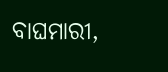ବାଘମାରୀ,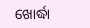ଖୋର୍ଦ୍ଧା